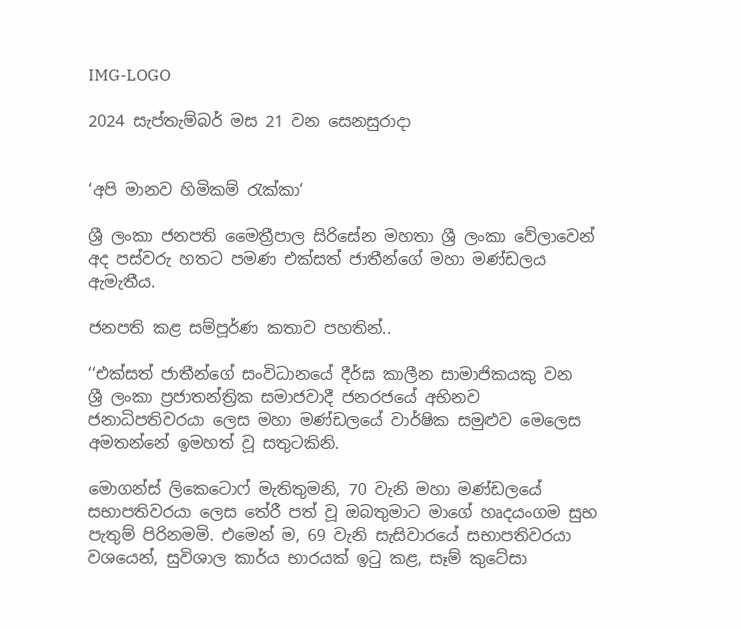IMG-LOGO

2024 සැප්තැම්බර් මස 21 වන සෙනසුරාදා


‘අපි මානව හිමිකම් රැක්කා‘

ශ්‍රී ලංකා ජනපති මෛත්‍රීපාල සිරිසේන මහතා ශ්‍රී ලංකා වේලාවෙන් අද පස්වරු හතට පමණ එක්සත් ජාතීන්ගේ මහා මණ්ඩලය ඇමැතීය.

ජනපති කළ සම්පූර්ණ කතාව පහතින්..

‘‘එක්සත් ජාතීන්ගේ සංවිධානයේ දීර්ඝ කාලීන සාමාජිකයකු වන   ශ්‍රී ලංකා ප්‍රජාතන්ත්‍රික සමාජවාදී ජනරජයේ අභිනව ජනාධිපතිවරයා ලෙස මහා මණ්ඩලයේ වාර්ෂික සමුළුව මෙලෙස අමතන්නේ ඉමහත් වූ සතුටකිනි.

මොගන්ස් ලිකෙටොෆ් මැතිතුමනි, 70 වැනි මහා මණ්ඩලයේ සභාපතිවරයා ලෙස තේරී පත් වූ ඔබතුමාට මාගේ හෘදයංගම සුභ පැතුම් පිරිනමමි. එමෙන් ම, 69 වැනි සැසිවාරයේ සභාපතිවරයා වශයෙන්, සුවිශාල කාර්ය භාරයක් ඉටු කළ, සෑම් කුටේසා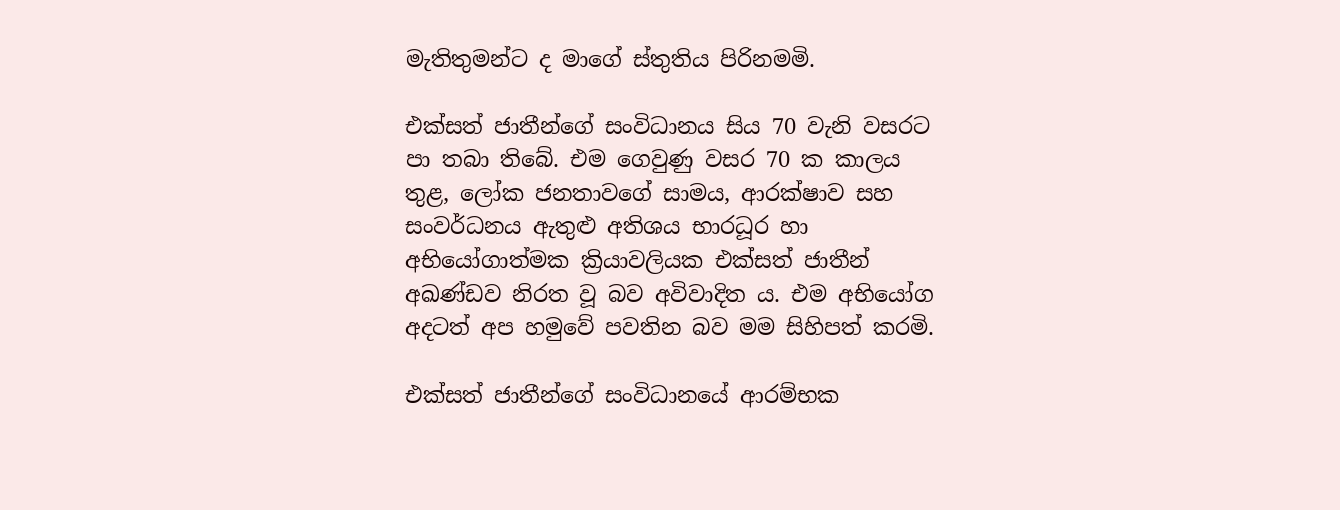මැතිතුමන්ට ද මාගේ ස්තුතිය පිරිනමමි.

එක්සත් ජාතීන්ගේ සංවිධානය සිය 70 වැනි වසරට පා තබා තිබේ. එම ගෙවුණු වසර 70 ක කාලය තුළ, ලෝක ජනතාවගේ සාමය, ආරක්ෂාව සහ සංවර්ධනය ඇතුළු අතිශය භාරධූර හා අභියෝගාත්මක ක්‍රියාවලියක එක්සත් ජාතීන් අඛණ්ඩව නිරත වූ බව අවිවාදිත ය. එම අභියෝග අදටත් අප හමුවේ පවතින බව මම සිහිපත් කරමි.

එක්සත් ජාතීන්ගේ සංවිධානයේ ආරම්භක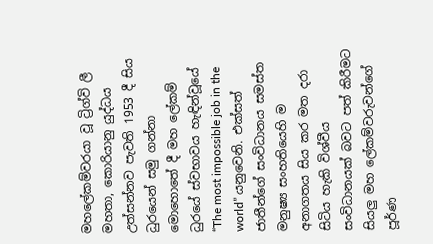මහලේකම්වරයා වූ ට්‍රිග්වි ලී මහතා, කොරියානු යුද්ධය උත්සන්නව පැවති 1953 දී සිය ධුරයෙන් සමු ගන්නා මොහොතේ දී මහ ලේකම් ධුරයේ ස්වභාවය හැඳින්වූයේ  “The most impossible job in the world” යනුවෙනි. එක්සත් ජාතීන්ගේ සංවිධානය සමස්ත මනුෂ්‍ය සංහතියෙහි ම අනාගතය සිය කර මත දරා සිටිය හැකි විශ්වීය සංවිධානයක් බවට පත් කිරීමට සියලු මහ ලේකම්වරුවන්ගේ පූර්ණ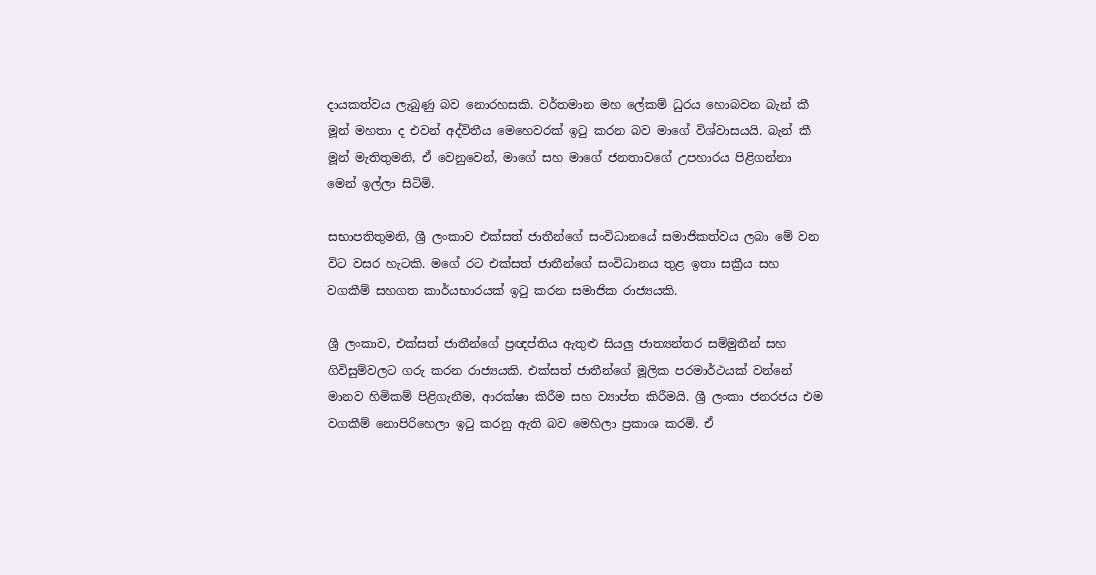දායකත්වය ලැබුණු බව නොරහසකි. වර්තමාන මහ ලේකම් ධු‍රය ‍හොබවන බැන් කී මූන් මහතා ද එවන් අද්විතීය මෙහෙවරක් ඉටු කරන බව මාගේ විශ්වාසයයි. බැන් කී මූන් මැතිතුමනි, ඒ වෙනුවෙන්, මාගේ සහ මාගේ ජනතාවගේ උපහාරය පිළිගන්නා මෙන් ඉල්ලා සිටිමි.

සභාපතිතුමනි, ශ්‍රී ලංකාව එක්සත් ජාතීන්ගේ සංවිධානයේ සමාජිකත්වය ලබා මේ වන විට වසර හැටකි. මගේ රට එක්සත් ජාතීන්ගේ සංවිධානය තුළ ඉතා සක්‍රීය සහ වගකීම් සහගත කාර්යභාරයක් ඉටු කරන සමාජික රාජ්‍යයකි.

ශ්‍රී ලංකාව, එක්සත් ජාතීන්ගේ ප්‍රඥප්තිය ඇතුළු සියලු ජාත්‍යන්තර සම්මුතීන් සහ ගිවිසුම්වලට ගරු කරන රාජ්‍යයකි. එක්සත් ජාතීන්ගේ මූලික පරමාර්ථයක් වන්නේ මානව හිමිකම් පිළිගැනීම, ආරක්ෂා කිරීම සහ ව්‍යාප්ත කිරීමයි. ශ්‍රී ලංකා ජනරජය‍ එම වගකීම් නොපිරිහෙලා ඉටු කරනු ඇති බව මෙහිලා ප්‍රකාශ කරමි. ඒ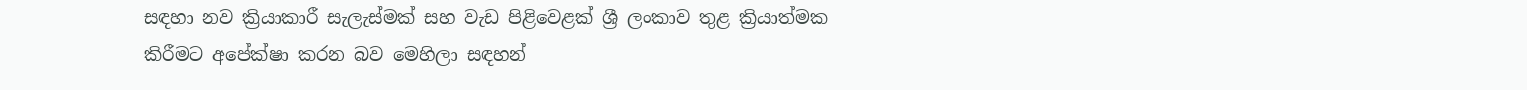සඳහා නව ක්‍රියාකාරී සැලැස්මක් සහ වැඩ පිළිවෙළක් ශ්‍රී ලංකාව තුළ ක්‍රියාත්මක කිරීමට අපේක්ෂා කරන බව මෙහිලා සඳහන්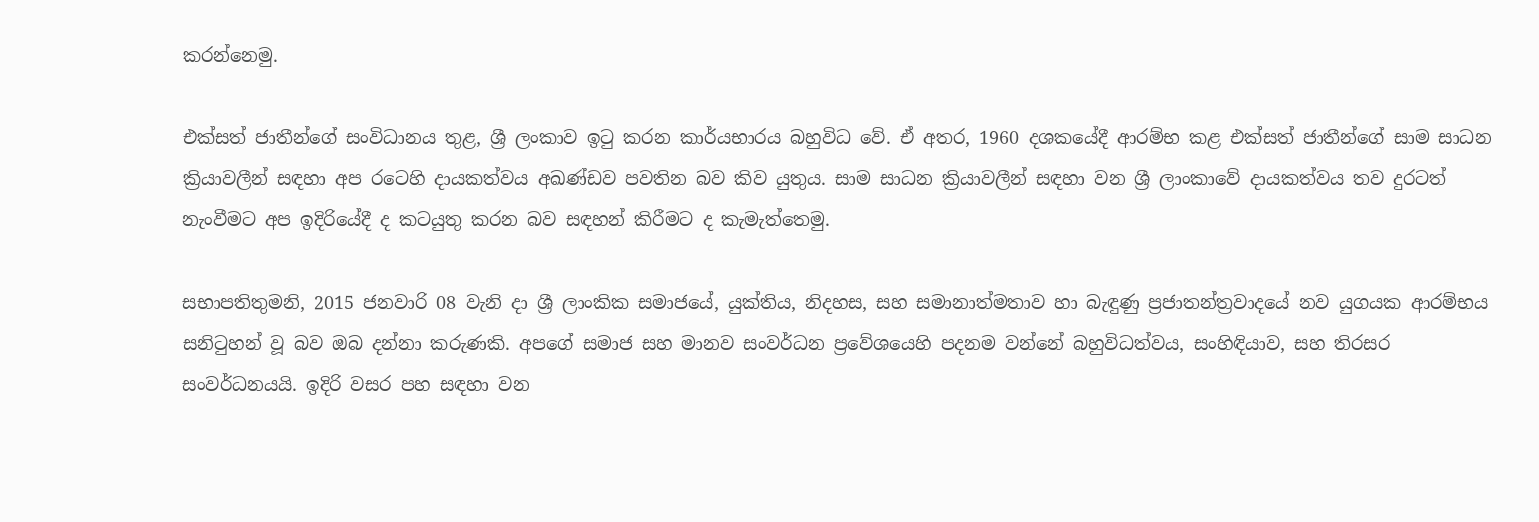කරන්නෙමු‍.

එක්සත් ජාතීන්ගේ සංවිධානය තුළ, ශ්‍රී ලංකාව ඉටු කරන කාර්යභාරය බහුවිධ වේ. ඒ අතර, 1960 දශකයේදී ආරම්භ කළ එක්සත් ජාතීන්ගේ සාම සාධන ක්‍රියාවලීන් සඳහා අප රටෙහි දායකත්වය අඛණ්ඩව පවතින බව කිව යුතුය. සාම සාධන ක්‍රියාවලීන් සඳහා වන ශ්‍රී ලාංකාවේ දායකත්වය තව දුරටත්  නැංවීමට අප ඉදිරියේදී ද කටයුතු කරන බව සඳහන් කිරීම‍ට ද කැමැත්තෙමු.

සභාපතිතුමනි, 2015 ජනවාරි 08 වැනි දා ශ්‍රී ලාංකික සමාජයේ, යුක්තිය, නිදහස, සහ සමානාත්මතාව හා බැඳුණු ප්‍රජාතන්ත්‍රවාදයේ නව යුගයක ආරම්භය සනිටුහන් වූ බව ඔබ දන්නා කරුණකි. අපගේ සමාජ සහ මානව සංවර්ධන ප්‍රවේශයෙහි පදනම වන්නේ බහුවිධත්වය, සංහිඳියාව, සහ තිරසර සංවර්ධනයයි. ඉදිරි වසර පහ සඳහා වන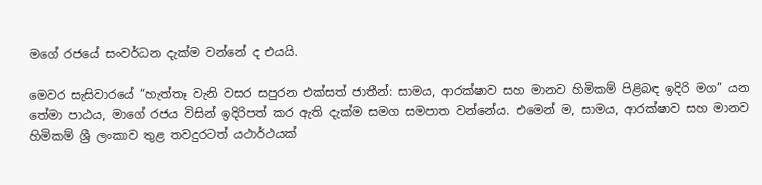මගේ රජයේ සංවර්ධන දැක්ම වන්නේ ද එයයි.

මෙවර සැසිවාරයේ “හැත්තෑ වැනි වසර සපුරන එක්සත් ජාතීන්: සාමය, ආරක්ෂාව සහ මානව හිමිකම් පිළිබඳ ඉදිරි මග” යන තේමා පාඨය, මාගේ රජය විසින් ඉදිරිපත් කර ඇති දැක්ම සමග සමපාත වන්නේය. එමෙන් ම, සාමය, ආරක්ෂාව සහ මානව හිමිකම් ශ්‍රී ලංකාව තුළ තවදුරටත් යථාර්ථයක්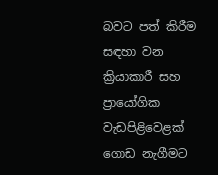බවට පත් කිරීම සඳහා වන ක්‍රියාකාරී සහ ප්‍රා‍යෝගික වැඩපිළිවෙළක් ගොඩ නැගීමට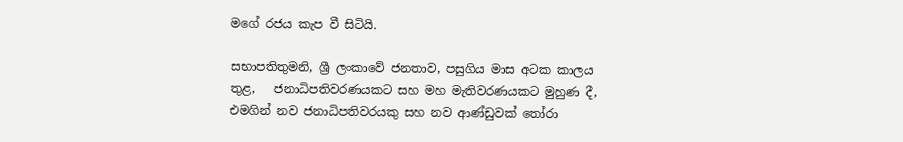මගේ රජය කැප වී සිටියි‍.

සභාපතිතුමනි, ශ්‍රී ලංකාවේ ජනතාව, පසුගිය මාස අටක කාලය තුළ,   ජනාධිපතිවරණයකට සහ මහ මැතිවරණයකට මුහුණ දී, එමගින් නව ජනාධිපතිවරයකු සහ නව ආණ්ඩුවක් තෝරා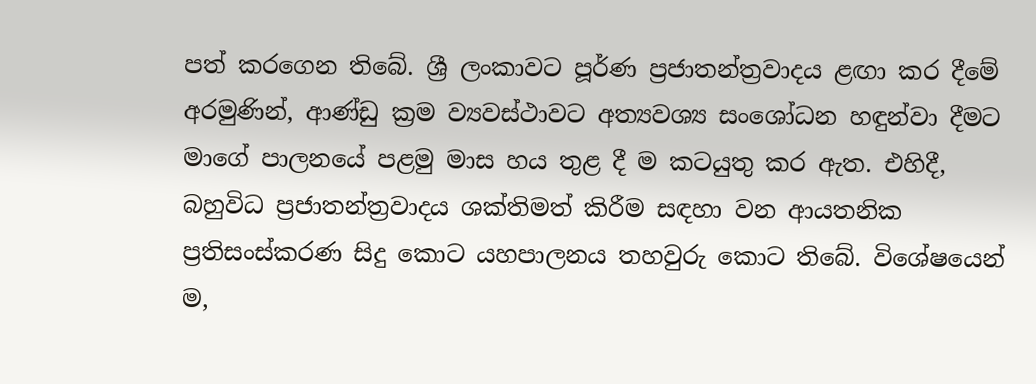පත් ‍කරගෙන තිබේ. ශ්‍රී ලංකාවට පූර්ණ ප්‍රජාතන්ත්‍රවාදය ළඟා කර දීමේ අරමුණින්, ආණ්ඩු ක්‍රම ව්‍යවස්ථාවට අත්‍යවශ්‍ය සංශෝධන හඳුන්වා දීමට මාගේ පාලනයේ පළමු මාස හය තුළ දී ම කටයුතු කර ඇත. එහිදී, බහුවිධ ප්‍රජාතන්ත්‍රවාදය ශක්තිමත් කිරීම සඳහා වන ආයතනික ප්‍රතිසංස්කරණ සිදු කොට යහපාලනය තහවුරු කොට තිබේ‍. විශේෂයෙන් ම,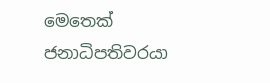මෙතෙක් ජනාධිපතිවරයා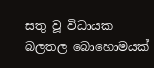සතු වූ විධායක බලතල බොහොමයක්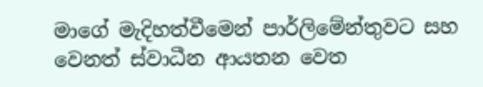මාගේ මැදිහත්වීමෙන් පාර්ලිමේන්තුවට සහ වෙනත් ස්වාධීන ආයතන වෙත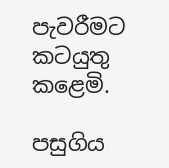පැවරීමට කටයුතු කළෙමි.

පසුගිය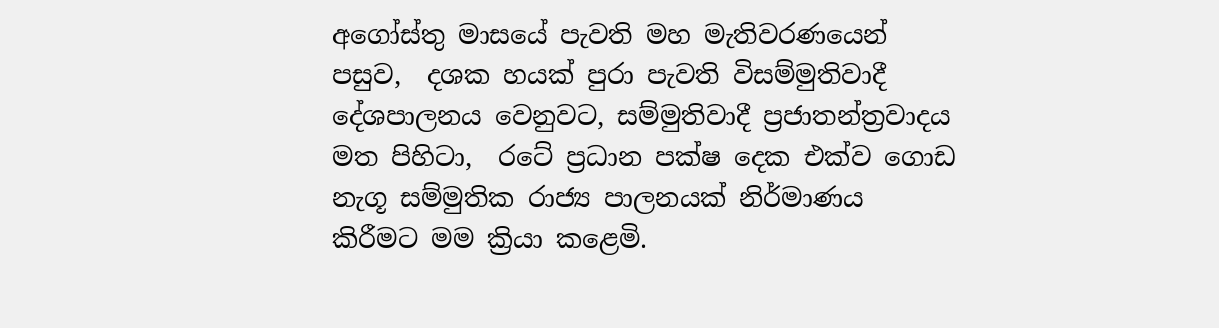අගෝස්තු මාසයේ පැවති මහ මැතිවරණයෙන් පසුව,  දශක හයක් පුරා පැවති විසම්මුතිවාදී දේශපාලනය වෙනුවට, සම්මුතිවාදී ප්‍රජාතන්ත්‍රවාදය මත පිහිටා,  රටේ ප්‍රධාන පක්ෂ දෙක එක්ව ගොඩ නැගූ සම්මුතික රාජ්‍ය පාලනයක් නිර්මාණය කිරීමට මම ක්‍රියා කළෙමි.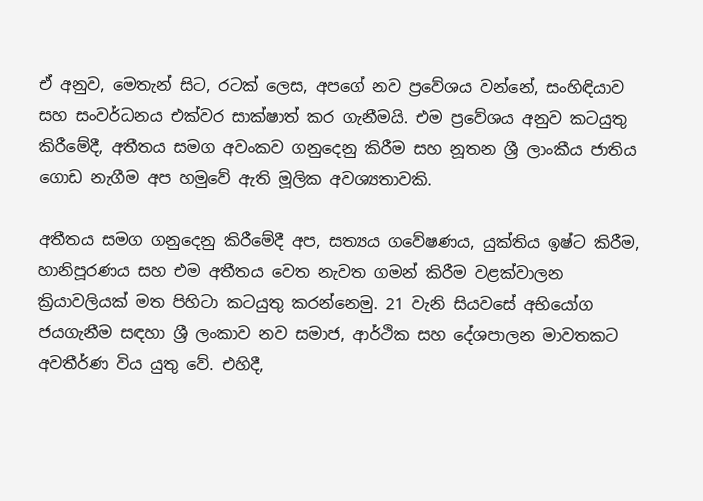ඒ අනුව, මෙතැන් සිට, රටක් ලෙස, අපගේ නව ප්‍රවේශය වන්නේ, සංහිඳියාව සහ සංවර්ධනය එක්වර සාක්ෂාත් කර ගැනීමයි. එම ප්‍රවේශය අනුව කටයුතු කිරීමේදී, අතීතය සමග අවංකව ගනුදෙනු කිරීම සහ නූතන ශ්‍රී ලාංකීය ජාතිය ගොඩ නැගීම අප හමුවේ ඇති මූලික අවශ්‍යතාවකි.

අතීතය සමග ගනුදෙනු කිරීමේදී අප, සත්‍යය ගවේෂණය, යුක්තිය ඉෂ්ට කිරීම, හානිපූරණය සහ එම අතීතය වෙත නැවත ගමන් කිරීම වළක්වාලන ක්‍රියාවලියක් මත පිහිටා කටයුතු කරන්නෙමු. 21 වැනි සියවසේ අභියෝග ජයගැනීම සඳහා ශ්‍රී ලංකාව නව සමාජ, ආර්ථික සහ දේශපාලන මාවතකට අවතීර්ණ විය යුතු වේ. එහිදී,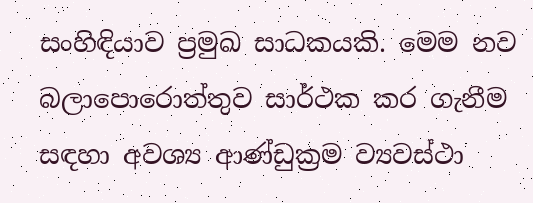සංහිඳියාව ප්‍රමුඛ සාධකයකි. මෙම නව බලාපොරොත්තුව සාර්ථක කර ගැනීම සඳහා අවශ්‍ය ආණ්ඩුක්‍රම ව්‍යවස්ථා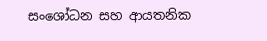සංශෝධන සහ ආයතනික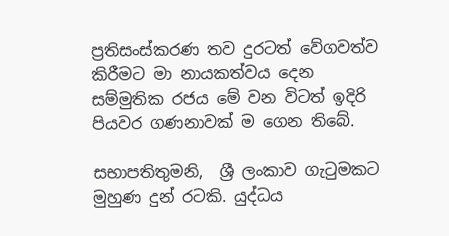ප්‍රතිසංස්කරණ තව දුරටත් වේගවත්ව කිරීමට මා නායකත්වය දෙන සම්මුතික රජය මේ වන විටත් ඉදිරි පියවර ගණනාවක් ම ගෙන තිබේ.

සභාපතිතුමනි,  ශ්‍රී ලංකාව ගැටුමකට මුහුණ දුන් රටකි. යුද්ධය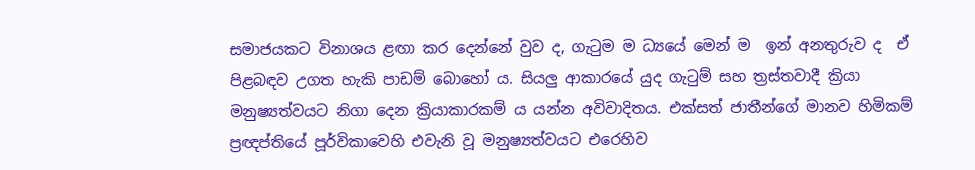සමාජයකට විනාශය ළඟා කර දෙන්නේ වුව ද, ගැටුම ම ධ්‍යයේ මෙන් ම  ඉන් අනතුරුව ද  ඒ පිළබඳව උගත හැකි පාඩම් බොහෝ ය. සියලු ආකාරයේ යුද ගැටුම් සහ ත්‍රස්තවාදී ක්‍රියා මනුෂ්‍යත්වයට නිගා දෙන ක්‍රියාකාරකම් ය යන්න අවිවාදිතය. එක්සත් ජාතීන්ගේ මානව හිමිකම් ප්‍රඥප්තියේ පූර්විකාවෙහි එවැනි වූ මනුෂ්‍යත්වයට එරෙහිව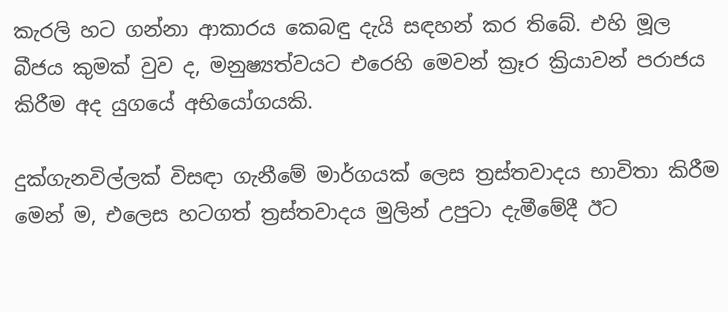කැරලි හට ගන්නා ආකාරය කෙබඳු දැයි සඳහන් කර තිබේ. එහි මූල බීජය කුමක් වුව ද, මනුෂ්‍යත්වයට එරෙහි මෙවන් ක්‍රෑර ක්‍රියාවන් පරාජය කිරීම අද යුගයේ අභියෝගයකි.

දුක්ගැනවිල්ලක් විසඳා ගැනීමේ මාර්ගයක් ලෙස ත්‍රස්තවාදය භාවිතා කිරීම මෙන් ම, එලෙස හටගත් ත්‍රස්තවාදය මුලින් උපුටා දැමීමේදී ඊට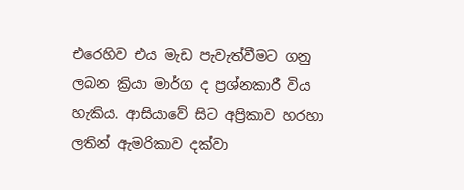එරෙහිව එය මැඩ පැවැත්වීමට ගනු ලබන ක්‍රියා මාර්ග ද ප්‍රශ්නකාරී විය හැකිය. ආසියාවේ සිට අප්‍රිකාව හරහා ලතින් ඇමරිකාව දක්වා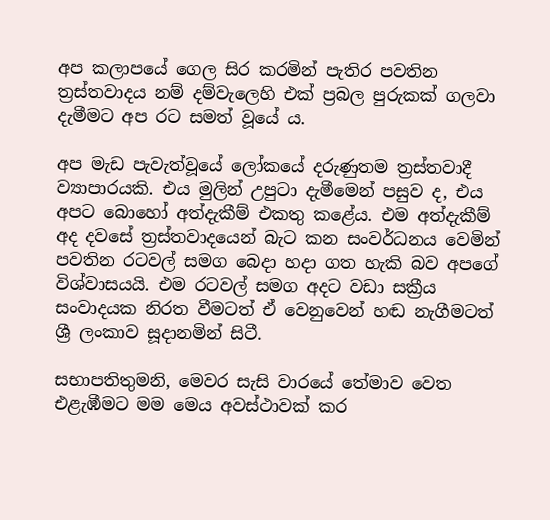අප කලාපයේ ගෙල සිර කරමින් පැතිර පවතින ත්‍රස්තවාදය නම් දම්වැලෙහි එක් ප්‍රබල පුරුකක් ගලවා දැමීමට අප රට සමත් වූයේ ය.

අප මැඩ පැවැත්වූයේ ලෝකයේ දරුණුතම ත්‍රස්තවාදී ව්‍යාපාරයකි. එය මුලින් උපුටා දැමීමෙන් පසුව ද, එය අපට බොහෝ අත්දැකීම් එකතු කළේය. එම අත්දැකීම් අද දවසේ ත්‍රස්තවාදයෙන් බැට කන සංවර්ධනය වෙමින් පවතින රටවල් සමග බෙදා හදා ගත හැකි බව අපගේ විශ්වාසයයි. එම රටවල් සමග අදට වඩා සක්‍රීය සංවාදයක නිරත වීමටත් ඒ වෙනුවෙන් හඬ නැගීමටත් ශ්‍රී ලංකාව සූදානමින් සිටී.

සභාපතිතුමනි, මෙවර සැසි වාරයේ තේමාව වෙත එළැඹීමට මම ‍මෙය අවස්ථාවක් කර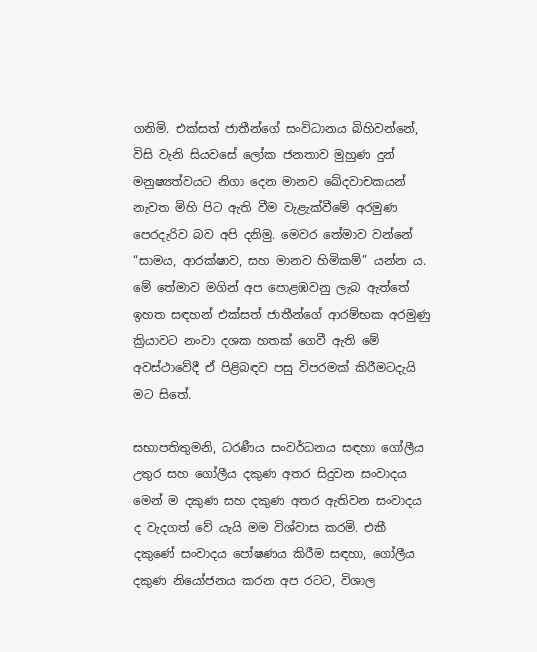ගනිමි. එක්සත් ජාතීන්ගේ සංවිධානය බිහිවන්නේ, විසි වැනි සියවසේ ලෝක ජනතාව මුහුණ දුන් මනුෂ්‍යත්වයට නිගා දෙන මානව ඛේදවාචකයන් නැවත මිහි පිට ඇති වීම වැළැක්වීමේ අරමුණ පෙරදැරිව බව අපි දනිමු. මෙවර තේමාව වන්නේ “සාමය, ආරක්ෂාව, සහ මානව හිමිකම්” යන්න ය. මේ තේමාව මගින් අප පොළඹවනු ලැබ ඇත්තේ ඉහත සඳහන් එක්සත් ජාතීන්ගේ ආරම්භක අරමුණු ක්‍රියාවට නංවා දශක හතක් ගෙවී ඇති මේ අවස්ථාවේදී ඒ පිළිබඳව පසු විපරමක් කිරීම‍ටදැයි මට සිතේ.

සභාපතිතුමනි, ධරණීය සංවර්ධනය සඳහා ගෝලීය උතුර සහ ගෝලීය දකුණ අතර සිදුවන සංවාදය මෙන් ම දකුණ සහ දකුණ අතර ඇතිවන සංවාදය ද වැදගත් වේ යැයි මම වි‍ශ්වාස කරමි. එකී දකුණේ සංවාදය පෝෂණය කිරීම සඳහා, ගෝලීය දකුණ නියෝජනය කරන අප රටට, විශාල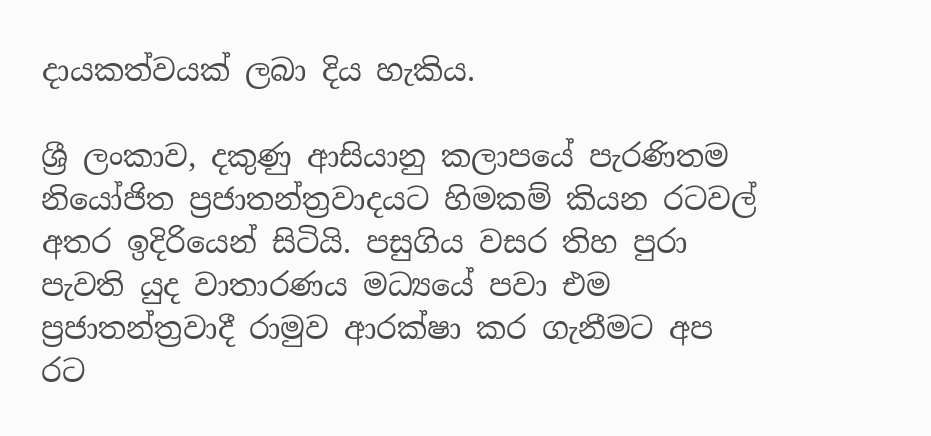දායකත්වයක් ලබා දිය හැකිය.

ශ්‍රී ලංකාව, දකුණු ආසියානු කලාපයේ පැරණිතම නියෝජිත ප්‍රජාතන්ත්‍රවාදයට හිමකම් කියන රටවල් අතර ඉදිරියෙන් සිටියි. පසුගිය වසර තිහ පුරා පැවති යුද වාතාරණය මධ්‍යයේ පවා එම ප්‍රජාතන්ත්‍රවාදී රාමුව ආරක්ෂා කර ගැනීමට අප රට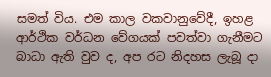සමත් විය. එම කාල වකවානුවේදී, ඉහළ ආර්ථික වර්ධන වේගයක් පවත්වා ගැනීමට බාධා ඇති වුව ද, අප රට නිදහස ලැබූ දා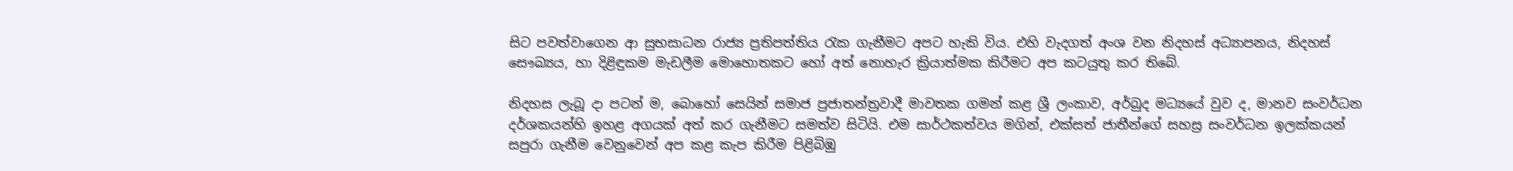සිට ‍පවත්වාගෙන ආ සුභසාධන රාජ්‍ය ප්‍රතිපත්තිය රැක ගැනීමට අපට හැකි විය. එහි වැදගත් අංශ වන නිදහස් අධ්‍යාපනය, නිදහස් සෞඛ්‍යය, හා දිළිඳුකම මැඩලීම මොහොතකට හෝ අත් නොහැර ක්‍රියාත්මක කිරීමට අප කටයුතු කර තිබේ.

නිදහස ලැබූ දා පටන් ම, බොහෝ සෙයින් සමාජ ප්‍රජාතන්ත්‍රවාදී මාවතක ගමන් කළ ශ්‍රී ලංකාව, අර්බුද මධ්‍යයේ වුව ද, මානව සංවර්ධන දර්ශකයන්හි ඉහළ අගයක් අත් කර ගැනීමට සමත්ව සිටියි‍. එම සාර්ථකත්වය මගින්, එක්සත් ජාතීන්ගේ සහස්‍ර සංවර්ධන ඉලක්කයන් සපුරා ගැනීම වෙනුවෙන් අප කළ කැප කිරීම ‍පිළිබිඹු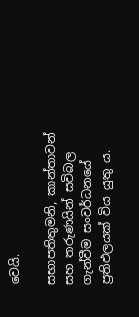වෙයි.

සභාපතිතුමනි, කාන්තාවන් සහ තරුණයින් සවිබල ගැන්වීම සංවර්ධනයේ ප්‍රතිඵලයක් විය යුතු ය.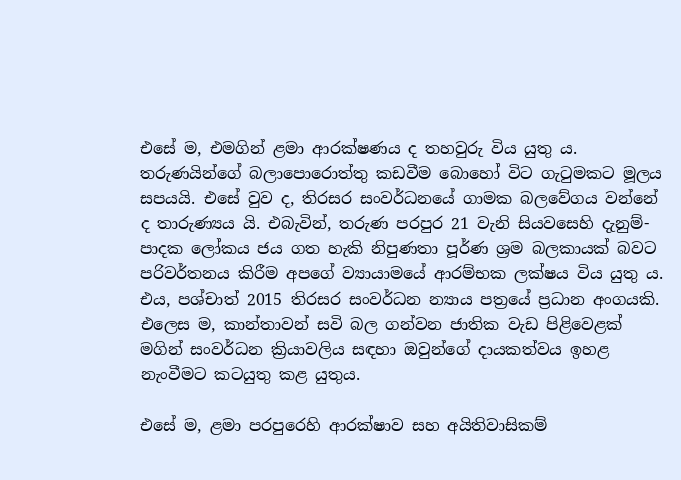එසේ ම, එමගින් ළමා ආරක්ෂණය ද තහවුරු විය යුතු ය. තරුණයින්ගේ ‍බලාපොරොත්තු කඩවීම බොහෝ විට ගැටුමකට මූලය සපයයි. එසේ වුව ද, තිරසර සංවර්ධනයේ ගාමක බලවේගය වන්නේ ද තාරුණ්‍යය යි. එබැවින්, තරුණ පරපුර 21 වැනි සියවසෙහි දැනුම්-පාදක ලෝකය ජය ගත හැකි නිපුණතා පූර්ණ ශ්‍රම බලකායක් බවට පරිවර්තනය කිරීම අපගේ ව්‍යායාමයේ ආරම්භක ලක්ෂය විය යුතු ය. එය, පශ්චාත් 2015 තිරසර සංවර්ධන න්‍යාය පත්‍රයේ ප්‍රධාන අංගයකි. එලෙස ම, කාන්තාවන් සවි බල ගන්වන ජාතික වැඩ පිළිවෙළක් මගින් සංවර්ධන ක්‍රියාවලිය සඳහා ඔවුන්ගේ දායකත්වය ඉහළ නැංවීමට කටයුතු කළ යුතුය.

එසේ ම, ළමා පරපුරෙහි ආරක්ෂාව සහ අයිතිවාසිකම්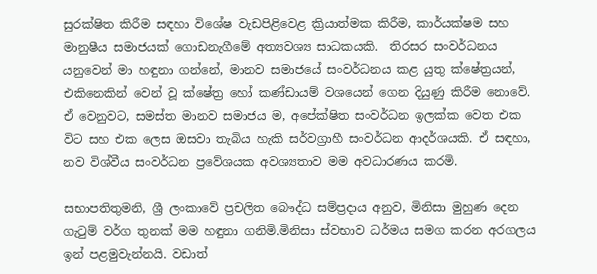සුරක්ෂිත කිරීම සඳහා විශේෂ වැඩපිළිවෙළ ක්‍රියාත්මක කිරීම, කාර්යක්ෂම සහ මානුෂීය සමාජයක් ගොඩනැගීමේ අත්‍යවශ්‍ය සාධකයකි.  තිරසර සංවර්ධනය යනුවෙන් මා හඳුනා ගන්නේ, මානව සමාජයේ සංවර්ධනය කළ යුතු ක්ෂේත්‍රයන්, එකිනෙකින් වෙන් වූ ක්ෂේත්‍ර හෝ කණ්ඩායම් වශයෙන් ගෙන දියුණු කිරීම නොවේ. ඒ වෙනුවට, සමස්ත මානව සමාජය ම, අපේක්ෂිත සංවර්ධන ඉලක්ක වෙත එක විට සහ ‍එක ලෙස ඔසවා තැබිය හැකි සර්වග්‍රාහී සංවර්ධන ආදර්ශයකි. ඒ සඳහා, නව විශ්වීය සංවර්ධන ප්‍රවේශයක අවශ්‍යතාව මම අවධාරණය කරමි.

සභාපතිතුමනි, ශ්‍රී ලංකාවේ ප්‍රචලිත බෞද්ධ සම්ප්‍රදාය අනුව, මිනිසා මුහුණ දෙන ගැටුම් වර්ග තුනක් මම හඳුනා ගනිමි.මිනිසා ස්වභාව ධර්මය සමග කරන අරගලය ඉන් පළමුවැන්නයි. වඩාත්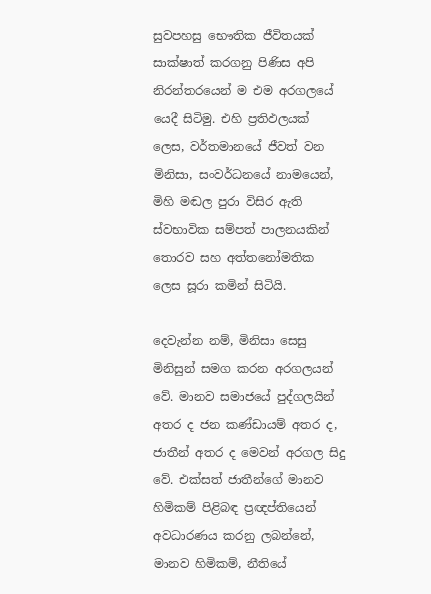සුවපහසු භෞතික ජීවිතයක් සාක්ෂාත් කරගනු පිණිස අපි නිරන්තරයෙන් ම එම අරගලයේ යෙදී සිටිමු. එහි ප්‍රතිඵලයක් ලෙස, වර්තමානයේ ජීවත් වන මිනිසා, සංවර්ධනයේ නාමයෙන්, මිහි මඬල පුරා විසිර ඇති ස්වභාවික සම්පත් පාලනයකින් තොරව සහ අත්තනෝමතික ලෙස සූරා කමින් සිටියි.

දෙවැන්න නම්, මිනිසා සෙසු මිනිසුන් සමග කරන අරගලයන් වේ. මානව සමාජයේ පුද්ගලයින් අතර ද ජන කණ්ඩායම් අතර ද, ජාතීන් අතර ද මෙවන් අරගල සිදු වේ. එක්සත් ජාතීන්ගේ මානව හිමිකම් පිළිබඳ ප්‍රඥප්තියෙන් අවධාරණය කරනු ලබන්නේ, මානව හිමිකම්, නීතියේ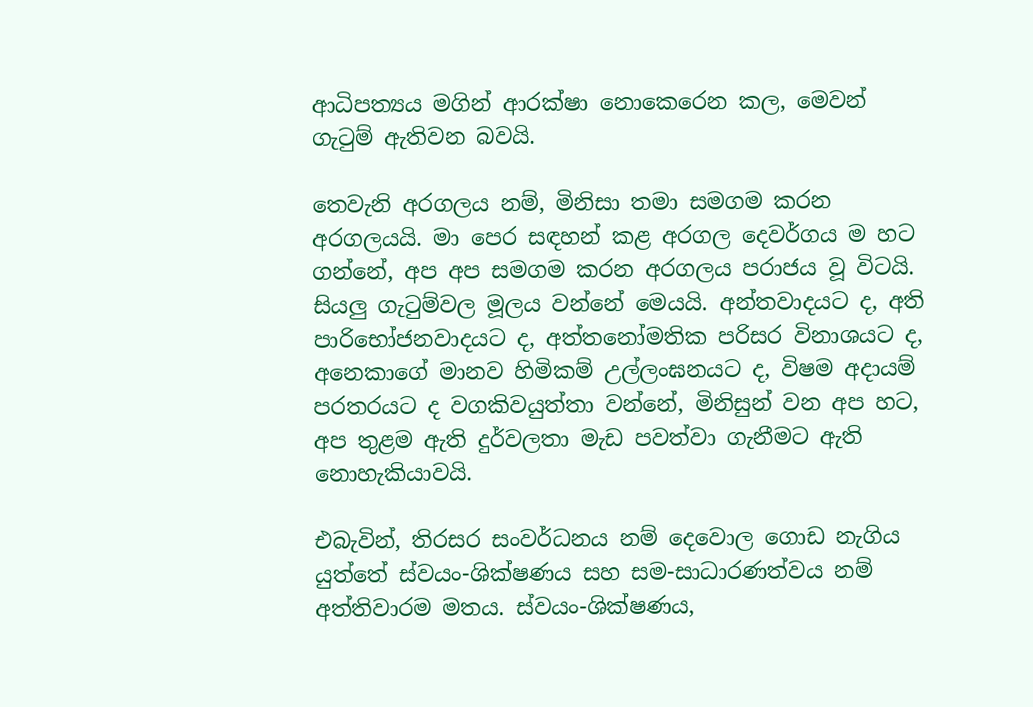ආධිපත්‍යය මගින් ආරක්ෂා නොකෙරෙන කල, මෙවන් ගැටුම් ඇතිවන බවයි.

තෙවැනි අරගලය නම්, මිනිසා තමා සමගම කරන අරගලයයි. මා පෙර සඳහන් කළ ‍අරගල දෙවර්ගය ම හට ගන්නේ, අප අප සමගම කරන අරගලය පරාජය වූ විටයි‍. සියලු ගැටුම්වල මූලය වන්නේ මෙයයි. අන්තවාදයට ද, අති පාරිභෝජනවාදයට ද, අත්තනෝමතික පරිසර වි‍නාශයට ද, අනෙකාගේ මානව හිමිකම් උල්ලංඝනයට ද, විෂම අදායම් පරතරයට ද වගකිවයුත්තා වන්නේ, මිනිසුන් වන අප හට, අප තුළම ඇති දුර්වලතා මැඩ පවත්වා ගැනීමට ඇති නොහැකියාවයි.

එබැවින්, තිරසර සංවර්ධනය නම් දෙවොල ගොඩ නැගිය යුත්තේ ස්වයං-ශික්ෂණය සහ සම-සාධාරණත්වය නම් අත්තිවාරම මතය. ස්වයං-ශික්ෂණය,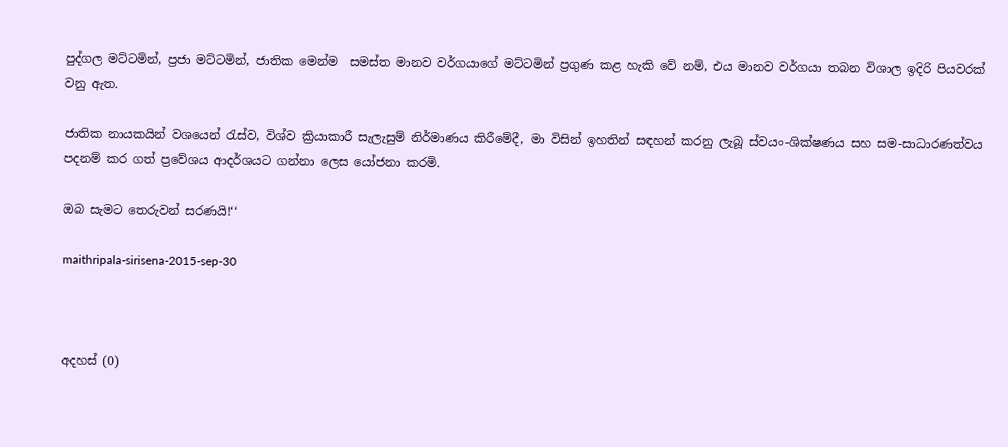පුද්ගල මට්ටමින්, ප්‍රජා මට්ටමින්, ජාතික මෙන්ම  සමස්ත මානව වර්ගයාගේ මට්ටමින් ප්‍රගුණ කළ හැකි වේ නම්, එය මානව වර්ගයා තබන විශාල ඉදිරි පියවරක් වනු ඇත.

ජාතික නායකයින් වශයෙන් රැස්ව, විශ්ව ක්‍රියාකාරී සැලැසුම් නිර්මාණය කිරී‍මේදී, මා විසින් ඉහතින් සඳහන් කරනු ලැබූ ස්වයං-ශික්ෂණය සහ සම-සාධාරණත්වය පදනම් කර ගත් ප්‍රවේශය ආදර්ශයට ගන්නා ලෙස යෝජනා කරමි.

ඔබ සැමට තෙරුවන් සරණයි!‘‘

maithripala-sirisena-2015-sep-30



අදහස් (0)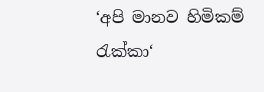‘අපි මානව හිමිකම් රැක්කා‘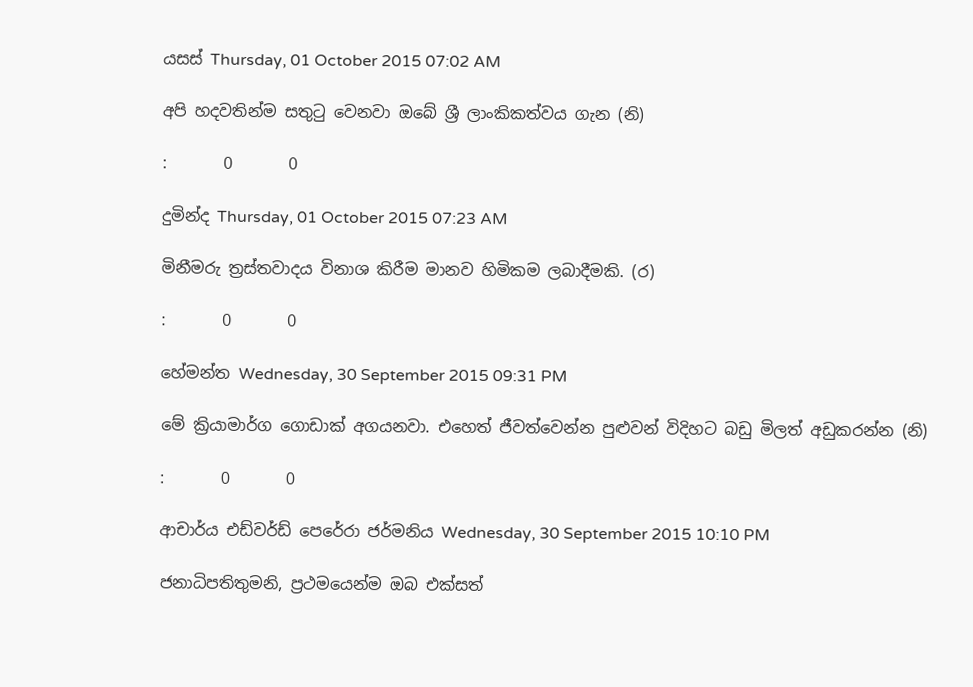යසස් Thursday, 01 October 2015 07:02 AM

අපි හදවතින්ම සතුටු වෙනවා ඔබේ ශ්‍රී ලාංකිකත්වය ගැන (නි)

:       0       0

දුමින්ද Thursday, 01 October 2015 07:23 AM

මිනීමරු ත්‍රස්තවාදය විනාශ කිරීම මානව හිමිකම ලබාදීමකි. (ර)

:       0       0

හේමන්ත Wednesday, 30 September 2015 09:31 PM

මේ ක්‍රියාමාර්ග ගොඩාක් අගයනවා. එහෙත් ජීවත්වෙන්න පුළුවන් විදිහට බඩු මිලත් අඩුකරන්න (නි)

:       0       0

ආචාර්ය එඩ්වර්ඩ් පෙරේරා ජර්මනිය Wednesday, 30 September 2015 10:10 PM

ජනාධිපතිතුමනි, ප්‍රථමයෙන්ම ඔබ එක්සත්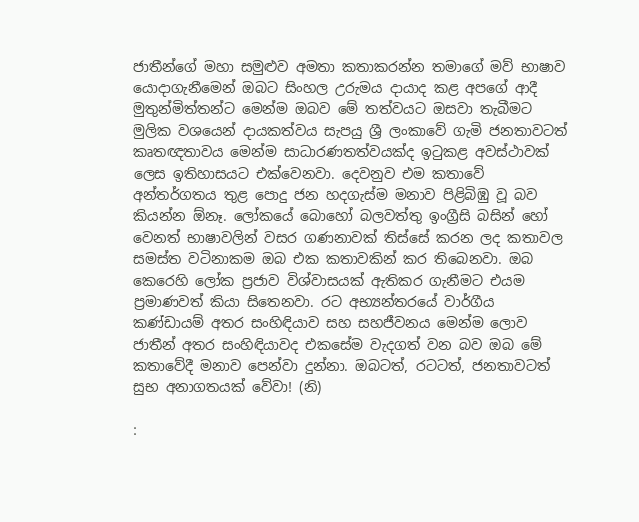ජාතීන්ගේ මහා සමුළුව අමතා කතාකරන්න තමාගේ මව් භාෂාව යොදාගැනීමෙන් ඔබට සිංහල උරුමය දායාද කළ අපගේ ආදී මුතුන්මිත්තන්ට මෙන්ම ඔබව මේ තත්වයට ඔසවා තැබීමට මුලික වශයෙන් දායකත්වය සැපයු ශ්‍රී ලංකාවේ ගැමි ජනතාවටත් කෘතඥතාවය මෙන්ම සාධාරණතත්වයක්ද ඉටුකළ අවස්ථාවක් ලෙස ඉතිහාසයට එක්වෙනවා. දෙවනුව එම කතාවේ අන්තර්ගතය තුළ පොදු ජන හදගැස්ම මනාව පිළිබිඹු වූ බව කියන්න ඕනෑ. ලෝකයේ බොහෝ බලවත්තු ඉංග්‍රීසි බසින් හෝ වෙනත් භාෂාවලින් වසර ගණනාවක් තිස්සේ කරන ලද කතාවල සමස්ත වටිනාකම ඔබ එක කතාවකින් කර තිබෙනවා. ඔබ කෙරෙහි ලෝක ප්‍රජාව විශ්වාසයක් ඇතිකර ගැනීමට එයම ප්‍රමාණවත් කියා සිතෙනවා. රට අභ්‍යන්තරයේ වාර්ගීය කණ්ඩායම් අතර සංහිඳියාව සහ සහජීවනය මෙන්ම ලොව ජාතීන් අතර සංහිඳියාවද එකසේම වැදගත් වන බව ඔබ මේ කතාවේදී මනාව පෙන්වා දුන්නා. ඔබටත්, රටටත්, ජනතාවටත් සුභ අනාගතයක් වේවා! (නි)

: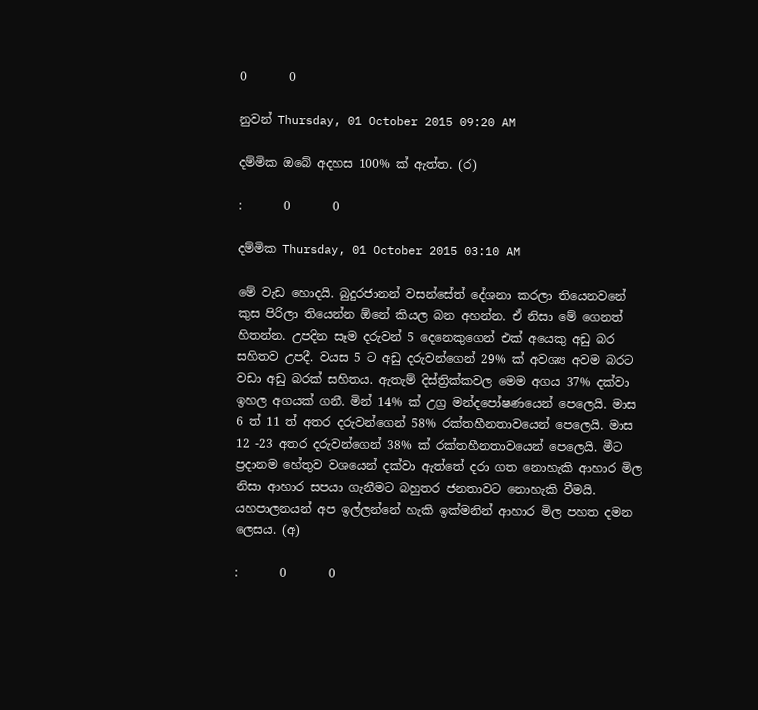0       0

නුවන් Thursday, 01 October 2015 09:20 AM

දම්මික ඔබේ අදහස 100% ක් ඇත්ත. (ර)

:       0       0

දම්මික Thursday, 01 October 2015 03:10 AM

මේ වැඩ හොදයි. බුදුරජානන් වසන්සේත් දේශනා කරලා තියෙනවනේ කුස පිරිලා තියෙන්න ඕනේ කියල බන අහන්න. ඒ නිසා මේ ගෙනත් හිතන්න. උපදින සෑම දරුවන් 5 දෙනෙකුගෙන් එක් අයෙකු අඩු බර සහිතව උපදී. වයස 5 ට අඩු දරුවන්ගෙන් 29% ක් අවශ්‍ය අවම බරට වඩා අඩු බරක් සහිතය. ඇතැම් දිස්ත්‍රික්කවල මෙම අගය 37% දක්වා ඉහල අගයක් ගනී. මින් 14% ක් උග්‍ර මන්දපෝෂණයෙන් පෙලෙයි. මාස 6 ත් 11 ත් අතර දරුවන්ගෙන් 58% රක්තහීනතාවයෙන් පෙලෙයි. මාස 12 -23 අතර දරුවන්ගෙන් 38% ක් රක්තහීනතාවයෙන් පෙලෙයි. මීට ප්‍රදානම හේතුව වශයෙන් දක්වා ඇත්තේ දරා ගත නොහැකි ආහාර මිල නිසා ආහාර සපයා ගැනීමට බහුතර ජනතාවට නොහැකි වීමයි. යහපාලනයන් අප ඉල්ලන්නේ හැකි ඉක්මනින් ආහාර මිල පහත දමන ලෙසය. (අ)

:       0       0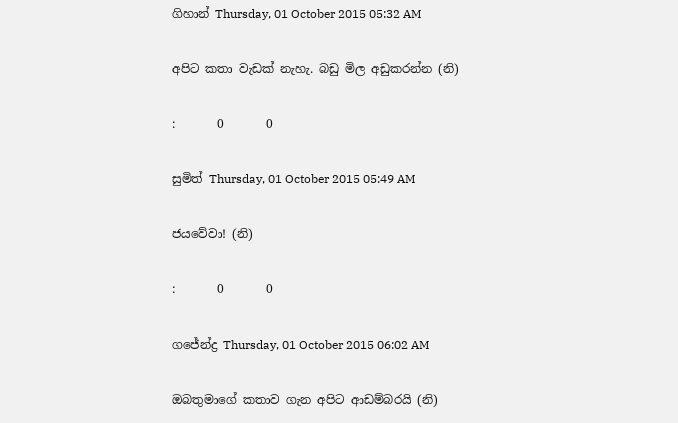ගිහාන් Thursday, 01 October 2015 05:32 AM

අපිට කතා වැඩක් නැහැ. බඩු මිල අඩුකරන්න (නි)

:       0       0

සුමිත් Thursday, 01 October 2015 05:49 AM

ජයවේවා! (නි)

:       0       0

ගජේන්ද්‍ර Thursday, 01 October 2015 06:02 AM

ඔබතුමාගේ කතාව ගැන අපිට ආඩම්බරයි (නි)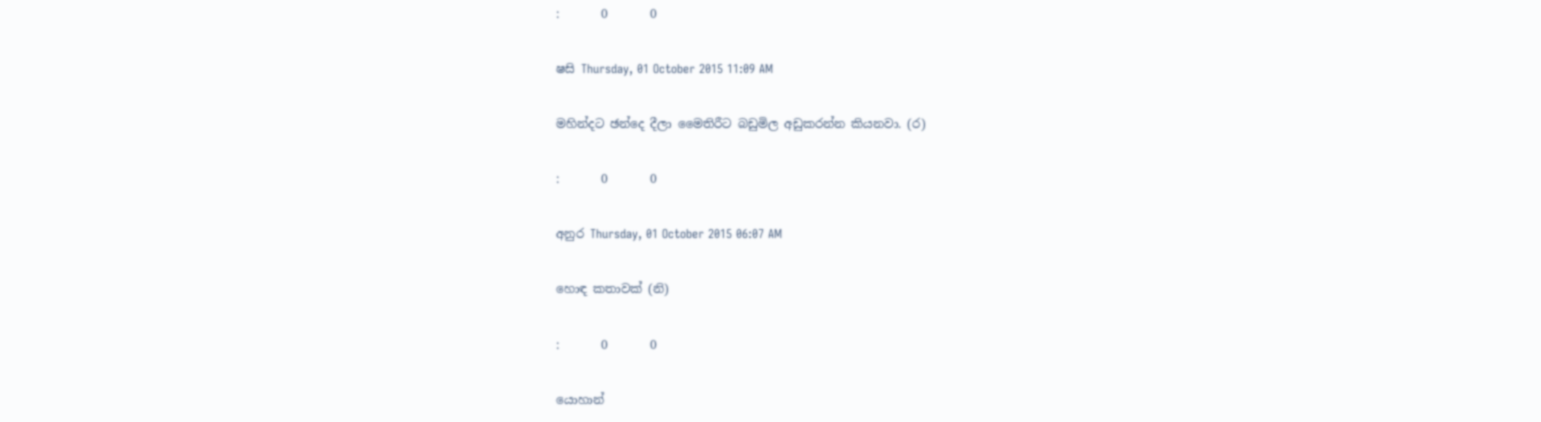:       0       0

ෂසි Thursday, 01 October 2015 11:09 AM

මහින්දට ඡන්දෙ දීලා මෛතිරීට බඩුමිල අඩුකරන්න කියනවා. (ර)

:       0       0

අනුර Thursday, 01 October 2015 06:07 AM

හොඳ කතාවක් (නි)

:       0       0

යොහාන්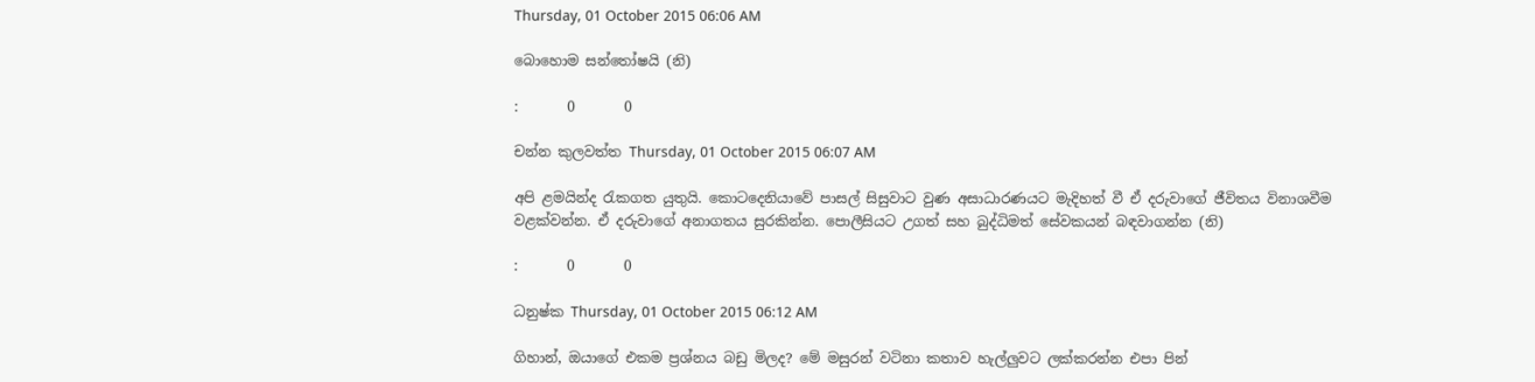Thursday, 01 October 2015 06:06 AM

බොහොම සන්තෝෂයි (නි)

:       0       0

චන්න කුලවත්ත Thursday, 01 October 2015 06:07 AM

අපි ළමයින්ද රැකගත යුතුයි. කොටදෙනියාවේ පාසල් සිසුවාට වුණ අසාධාරණයට මැදිහත් වී ඒ දරුවාගේ ජීවිතය විනාශවීම වළක්වන්න. ඒ දරුවාගේ අනාගතය සුරකින්න. පොලීසියට උගත් සහ බුද්ධිමත් සේවකයන් බඳවාගන්න (නි)

:       0       0

ධනුෂ්ක Thursday, 01 October 2015 06:12 AM

ගිහාන්, ඔයාගේ එකම ප්‍රශ්නය බඩු මිලද? මේ මසුරන් වටිනා කතාව හැල්ලුවට ලක්කරන්න එපා පින්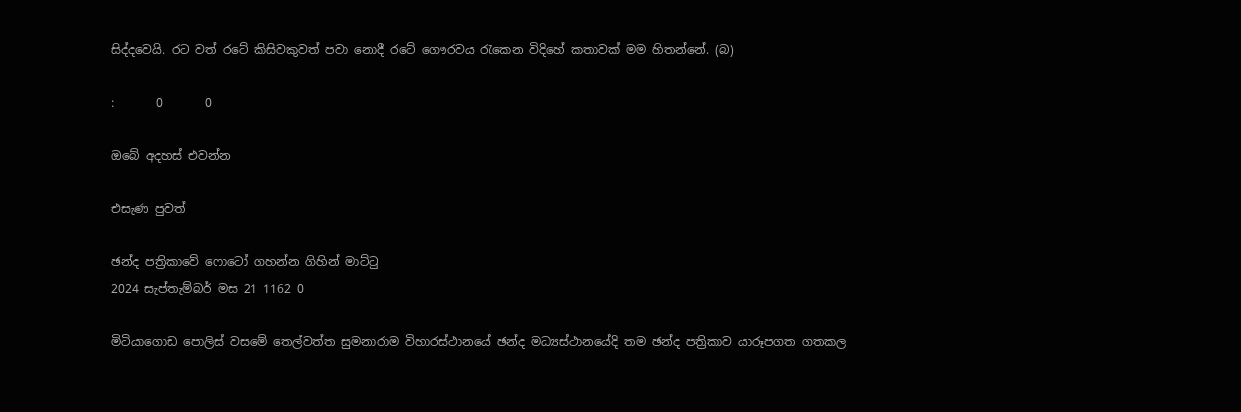සිද්දවෙයි. රට වත් රටේ කිසිවකුවත් පවා නොදී රටේ ගෞරවය රැකෙන විදිහේ කතාවක් මම හිතන්නේ. (බ)

:       0       0

ඔබේ අදහස් එවන්න

එසැණ පුවත්

ඡන්ද පත්‍රිකාවේ ෆොටෝ ගහන්න ගිහින් මාට්ටු
2024 සැප්තැම්බර් මස 21 1162 0

මිටියාගොඩ පොලිස් වසමේ තෙල්වත්ත සුමනාරාම විහාරස්ථානයේ ඡන්ද මධ්‍යස්ථානයේදි තම ඡන්ද පත්‍රිකාව යාරූපගත ගතකල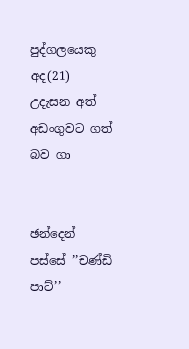පුද්ගලයෙකු අද(21) උදැසන අත් අඩංගුවට ගත් බව ගා


ඡන්දෙන් පස්සේ ’’චණ්ඩි පාට්’’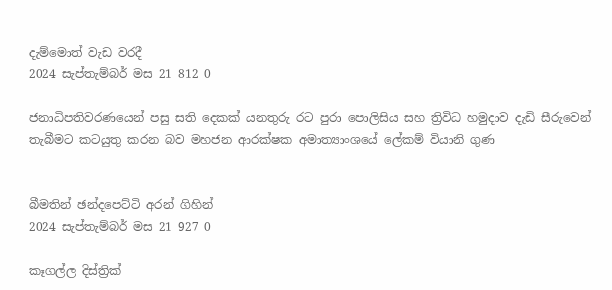දැම්මොත් වැඩ වරදී
2024 සැප්තැම්බර් මස 21 812 0

ජනාධිපතිවරණයෙන් පසු සති දෙකක් යනතුරු රට පුරා පොලිසිය සහ ත්‍රිවිධ හමුදාව දැඩි සීරුවෙන් තැබීමට කටයුතු කරන බව මහජන ආරක්ෂක අමාත්‍යාංශයේ ලේකම් වියානි ගුණ


බීමතින් ඡන්දපෙට්ටි අරන් ගිහින්
2024 සැප්තැම්බර් මස 21 927 0

කෑගල්ල දිස්ත්‍රික්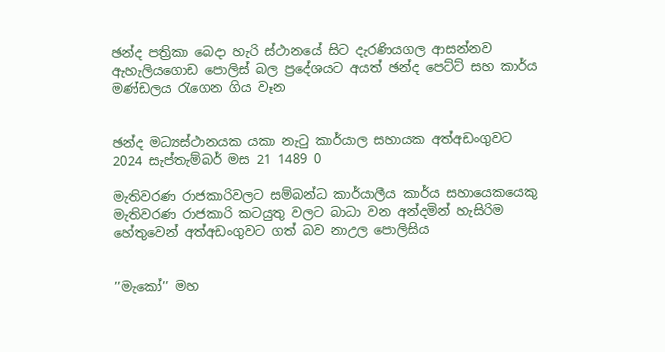ඡන්ද පත්‍රිකා බෙදා හැරි ස්ථානයේ සිට දැරණියගල ආසන්නව ඇහැලියගොඩ පොලිස් බල ප්‍රදේශයට අයත් ඡන්ද පෙට්ට් සහ කාර්ය මණ්ඩලය රැගෙන ගිය වෑන


ඡන්ද මධ්‍යස්ථානයක යකා නැටු කාර්යාල සහායක අත්අඩංගුවට
2024 සැප්තැම්බර් මස 21 1489 0

මැතිවරණ රාජකාරිවලට සම්බන්ධ කාර්යාලීය කාර්ය සහායෙකයෙකු මැතිවරණ රාජකාරි කටයුතු වලට බාධා වන අන්දමින් හැසිරිම හේතුවෙන් අත්අඩංගුවට ගත් බව නාඋල පොලිසිය


’’මැකෝ’’ මහ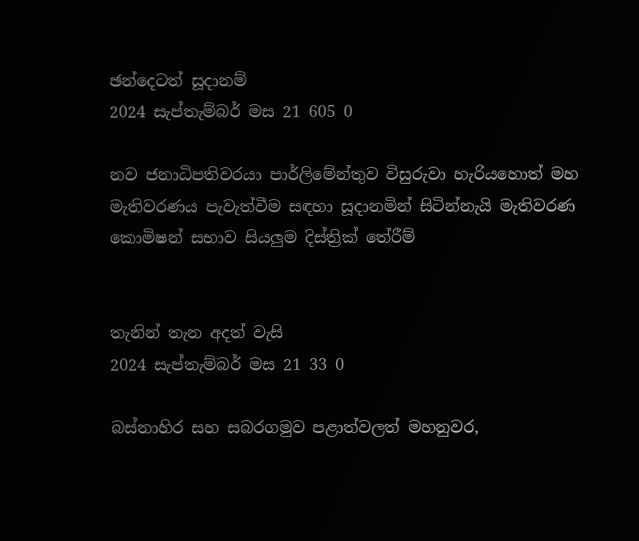ඡන්දෙටත් සූදානම්
2024 සැප්තැම්බර් මස 21 605 0

නව ජනාධිපතිවරයා පාර්ලිමේන්තුව විසුරුවා හැරියහොත් මහ මැතිවරණය පැවැත්වීම සඳහා සූදානමින් සිටින්නැයි මැතිවරණ කොමිෂන් සභාව සියලුම දිස්ත්‍රික් තේරීම්


තැනින් තැන අදත් වැසි
2024 සැප්තැම්බර් මස 21 33 0

බස්නාහිර සහ සබරගමුව පළාත්වලත් මහනුවර,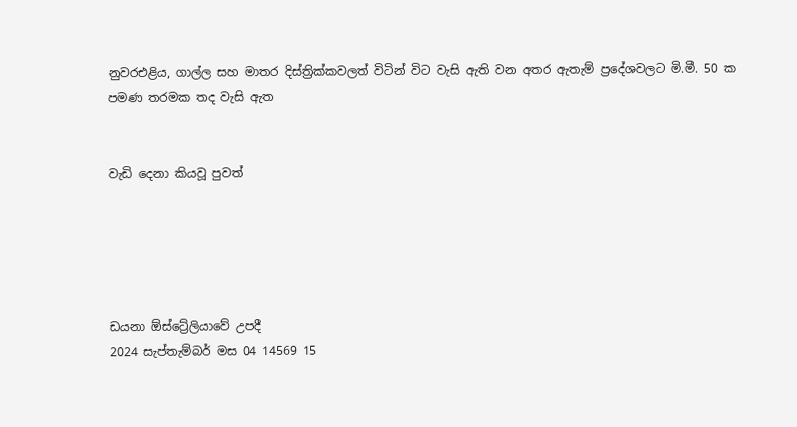නුවරඑළිය, ගාල්ල සහ මාතර දිස්ත්‍රික්කවලත් විටින් විට වැසි ඇති වන අතර ඇතැම් ප්‍රදේශවලට මි.මී. 50 ක පමණ තරමක තද වැසි ඇත


වැඩි දෙනා කියවූ පුවත්





ඩයනා ඕස්ට්‍රේලියාවේ උපදී
2024 සැප්තැම්බර් මස 04 14569 15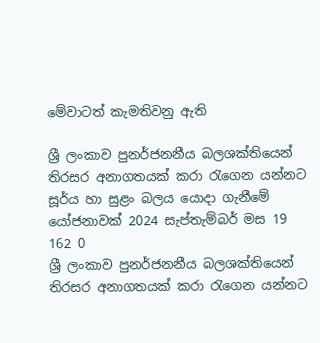මේවාටත් කැමතිවනු ඇති

ශ්‍රී ලංකාව පුනර්ජනනීය බලශක්තියෙන් තිරසර අනාගතයක් කරා රැගෙන යන්නට සූර්ය හා සුළං බලය යොදා ගැනීමේ යෝජනාවක් 2024 සැප්තැම්බර් මස 19 162 0
ශ්‍රී ලංකාව පුනර්ජනනීය බලශක්තියෙන් තිරසර අනාගතයක් කරා රැගෙන යන්නට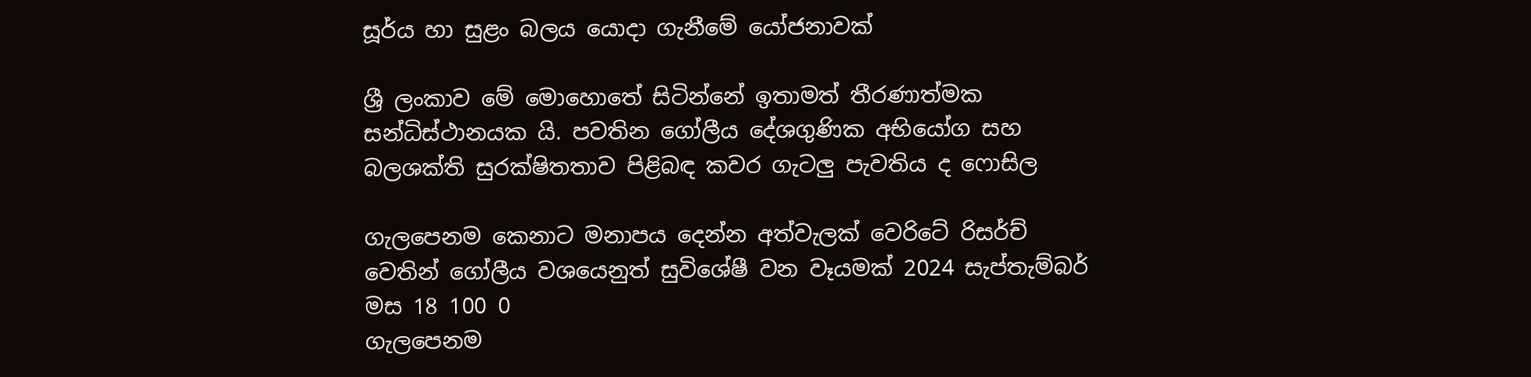සූර්ය හා සුළං බලය යොදා ගැනීමේ යෝජනාවක්

ශ්‍රී ලංකාව මේ මොහොතේ සිටින්නේ ඉතාමත් තීරණාත්මක සන්ධිස්ථානයක යි. පවතින ගෝලීය දේශගුණික අභියෝග සහ බලශක්ති සුරක්ෂිතතාව පිළිබඳ කවර ගැටලු පැවතිය ද ෆොසිල

ගැලපෙනම කෙනාට මනාපය දෙන්න අත්වැලක් වෙරිටේ රිසර්ච් වෙතින් ගෝලීය වශයෙනුත් සුවිශේෂී වන වෑයමක් 2024 සැප්තැම්බර් මස 18 100 0
ගැලපෙනම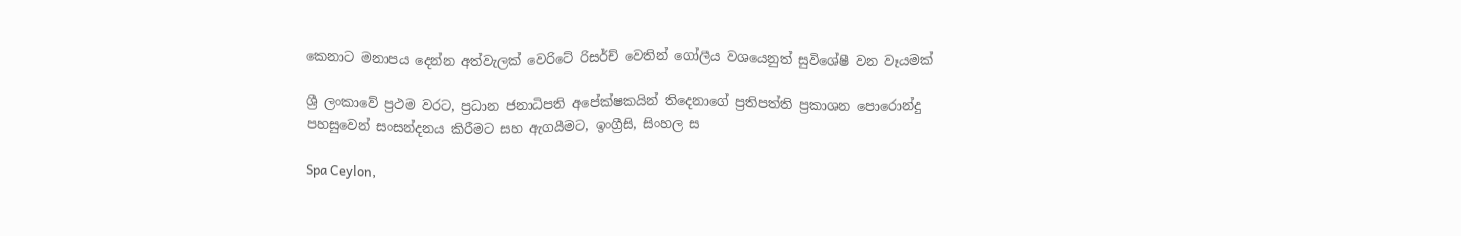කෙනාට මනාපය දෙන්න අත්වැලක් වෙරිටේ රිසර්ච් වෙතින් ගෝලීය වශයෙනුත් සුවිශේෂී වන වෑයමක්

ශ්‍රී ලංකාවේ ප්‍රථම වරට, ප්‍රධාන ජනාධිපති අපේක්ෂකයින් තිදෙනාගේ ප්‍රතිපත්ති ප්‍රකාශන පොරොන්දු පහසුවෙන් සංසන්දනය කිරීමට සහ ඇගයීමට, ඉංග්‍රීසි, සිංහල ස

Spa Ceylon,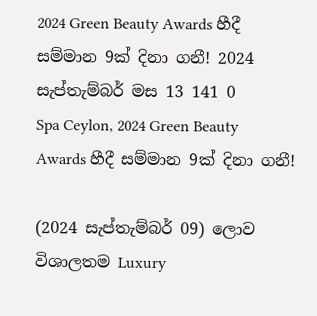2024 Green Beauty Awards හීදී සම්මාන 9ක් දිනා ගනී! 2024 සැප්තැම්බර් මස 13 141 0
Spa Ceylon, 2024 Green Beauty Awards හීදී සම්මාන 9ක් දිනා ගනී!

(2024 සැප්තැම්බර් 09) ලොව විශාලතම Luxury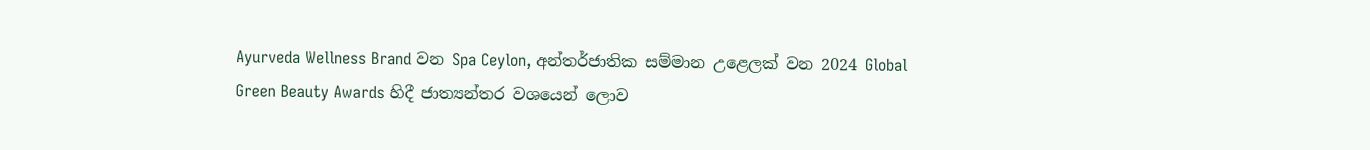Ayurveda Wellness Brand වන Spa Ceylon, අන්තර්ජාතික සම්මාන උළෙලක් වන 2024 Global Green Beauty Awards හිදී ජාත්‍යන්තර වශයෙන් ලොව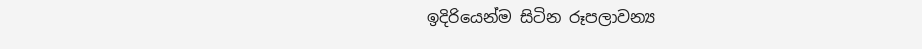ඉදිරියෙන්ම සිටින රූපලාවන්‍ය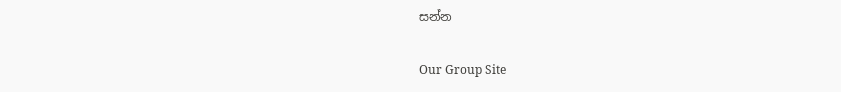සන්න

Our Group Site